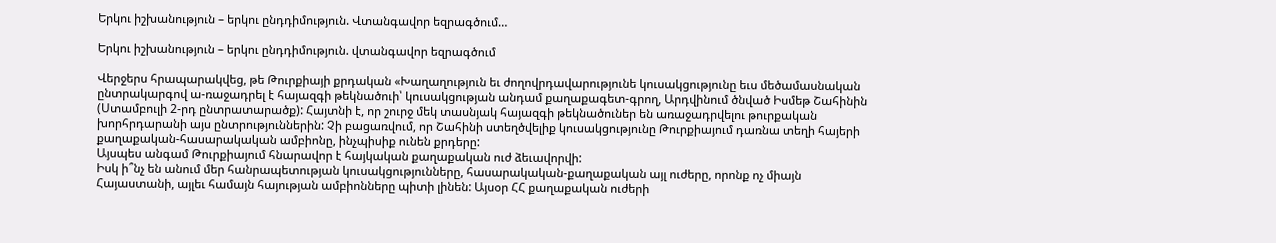Երկու իշխանություն – երկու ընդդիմություն. Վտանգավոր եզրագծում…

Երկու իշխանություն – երկու ընդդիմություն. վտանգավոր եզրագծում

Վերջերս հրապարակվեց, թե Թուրքիայի քրդական «Խաղաղություն եւ ժողովրդավարությունե կուսակցությունը եւս մեծամասնական ընտրակարգով ա-ռաջադրել է հայազգի թեկնածուի՝ կուսակցության անդամ քաղաքագետ-գրող, Արդվինում ծնված Իսմեթ Շահինին (Ստամբուլի 2-րդ ընտրատարածք): Հայտնի է, որ շուրջ մեկ տասնյակ հայազգի թեկնածուներ են առաջադրվելու թուրքական խորհրդարանի այս ընտրություններին: Չի բացառվում, որ Շահինի ստեղծվելիք կուսակցությունը Թուրքիայում դառնա տեղի հայերի քաղաքական-հասարակական ամբիոնը, ինչպիսիք ունեն քրդերը:
Այսպես անգամ Թուրքիայում հնարավոր է հայկական քաղաքական ուժ ձեւավորվի:
Իսկ ի՞նչ են անում մեր հանրապետության կուսակցությունները, հասարակական-քաղաքական այլ ուժերը, որոնք ոչ միայն Հայաստանի, այլեւ համայն հայության ամբիոնները պիտի լինեն: Այսօր ՀՀ քաղաքական ուժերի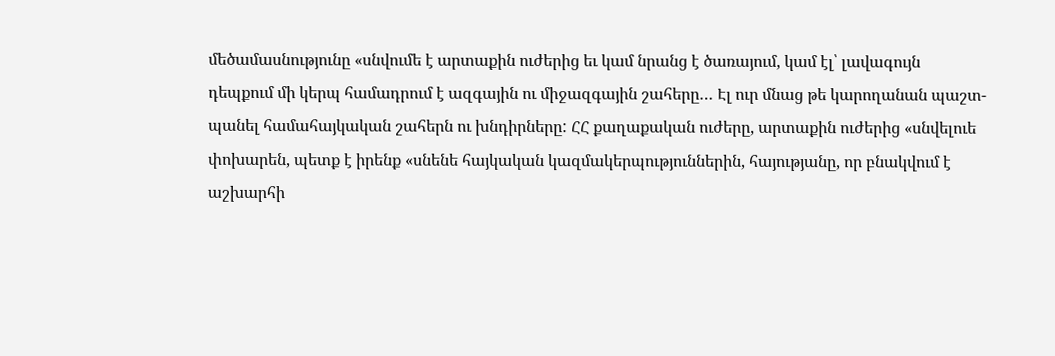մեծամասնությունը «սնվումե է արտաքին ուժերից եւ կամ նրանց է ծառայում, կամ էլ՝ լավագույն դեպքում մի կերպ համադրում է ազգային ու միջազգային շահերը… Էլ ուր մնաց թե կարողանան պաշտ-պանել համահայկական շահերն ու խնդիրները: ՀՀ քաղաքական ուժերը, արտաքին ուժերից «սնվելուե փոխարեն, պետք է իրենք «սնենե հայկական կազմակերպություններին, հայությանը, որ բնակվում է աշխարհի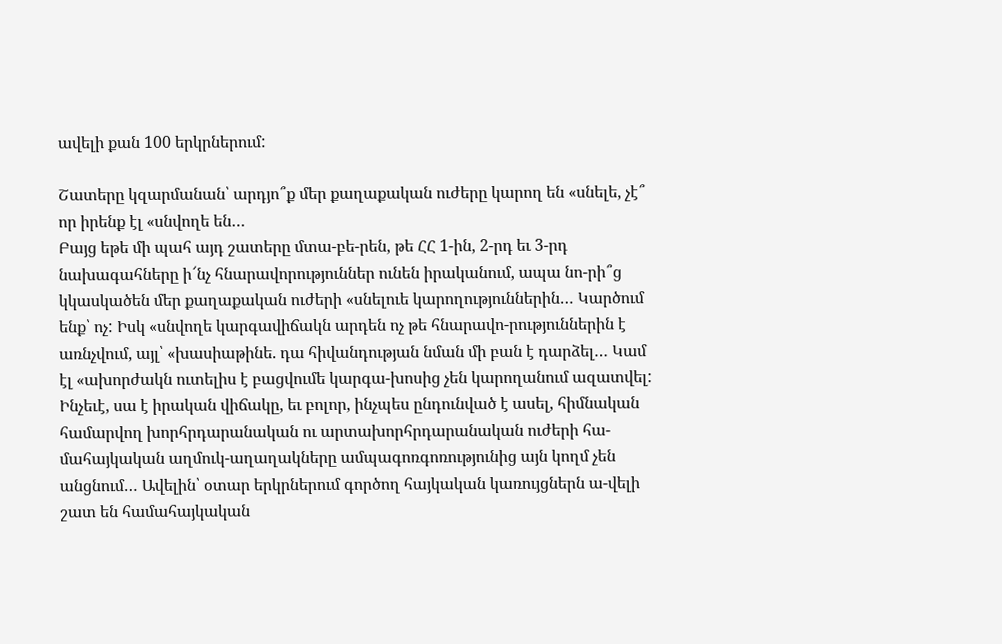ավելի քան 100 երկրներում:

Շատերը կզարմանան՝ արդյո՞ք մեր քաղաքական ուժերը կարող են «սնելե, չէ՞ որ իրենք էլ «սնվողե են…
Բայց եթե մի պահ այդ շատերը մտա-բե-րեն, թե ՀՀ 1-ին, 2-րդ եւ 3-րդ նախագահները ի՜նչ հնարավորություններ ունեն իրականում, ապա նո-րի՞ց կկասկածեն մեր քաղաքական ուժերի «սնելուե կարողություններին… Կարծում ենք՝ ոչ: Իսկ «սնվողե կարգավիճակն արդեն ոչ թե հնարավո-րություններին է առնչվում, այլ՝ «խասիաթինե. դա հիվանդության նման մի բան է դարձել… Կամ էլ «ախորժակն ուտելիս է բացվումե կարգա-խոսից չեն կարողանում ազատվել:
Ինչեւէ, սա է իրական վիճակը, եւ բոլոր, ինչպես ընդունված է ասել, հիմնական համարվող խորհրդարանական ու արտախորհրդարանական ուժերի հա-մահայկական աղմուկ-աղաղակները ամպագոռգոռությունից այն կողմ չեն անցնում… Ավելին՝ օտար երկրներում գործող հայկական կառույցներն ա-վելի շատ են համահայկական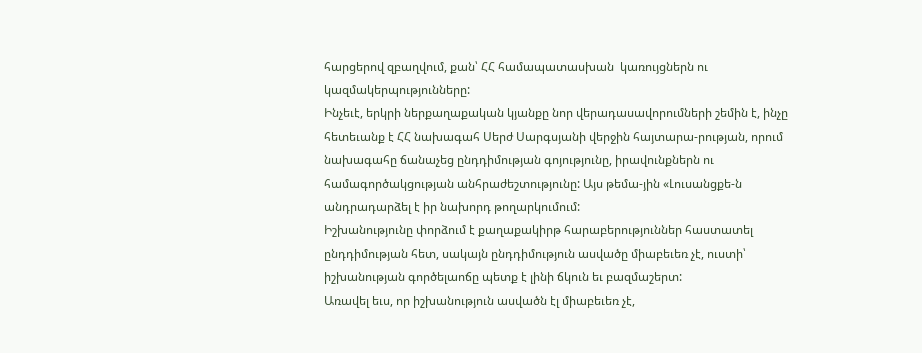հարցերով զբաղվում, քան՝ ՀՀ համապատասխան  կառույցներն ու կազմակերպությունները:
Ինչեւէ, երկրի ներքաղաքական կյանքը նոր վերադասավորումների շեմին է, ինչը հետեւանք է ՀՀ նախագահ Սերժ Սարգսյանի վերջին հայտարա-րության, որում նախագահը ճանաչեց ընդդիմության գոյությունը, իրավունքներն ու համագործակցության անհրաժեշտությունը: Այս թեմա-յին «Լուսանցքե-ն անդրադարձել է իր նախորդ թողարկումում:
Իշխանությունը փորձում է քաղաքակիրթ հարաբերություններ հաստատել ընդդիմության հետ, սակայն ընդդիմություն ասվածը միաբեւեռ չէ, ուստի՝ իշխանության գործելաոճը պետք է լինի ճկուն եւ բազմաշերտ:
Առավել եւս, որ իշխանություն ասվածն էլ միաբեւեռ չէ,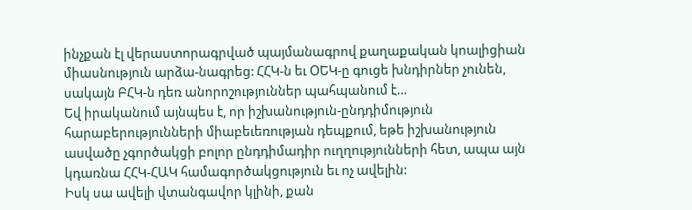ինչքան էլ վերաստորագրված պայմանագրով քաղաքական կոալիցիան միասնություն արձա-նագրեց: ՀՀԿ-ն եւ ՕԵԿ-ը գուցե խնդիրներ չունեն, սակայն ԲՀԿ-ն դեռ անորոշություններ պահպանում է…
Եվ իրականում այնպես է, որ իշխանություն-ընդդիմություն հարաբերությունների միաբեւեռության դեպքում, եթե իշխանություն ասվածը չգործակցի բոլոր ընդդիմադիր ուղղությունների հետ, ապա այն կդառնա ՀՀԿ-ՀԱԿ համագործակցություն եւ ոչ ավելին:
Իսկ սա ավելի վտանգավոր կլինի, քան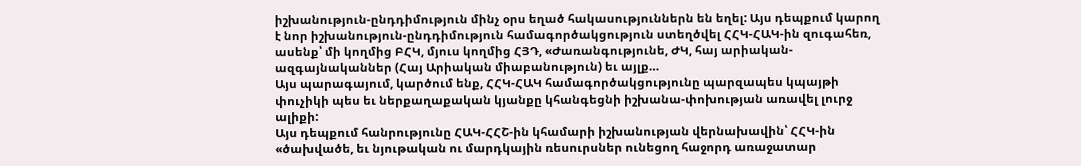իշխանություն-ընդդիմություն մինչ օրս եղած հակասություններն են եղել: Այս դեպքում կարող է նոր իշխանություն-ընդդիմություն համագործակցություն ստեղծվել ՀՀԿ-ՀԱԿ-ին զուգահեռ, ասենք՝ մի կողմից ԲՀԿ, մյուս կողմից ՀՅԴ, «Ժառանգությունե, ԺԿ, հայ արիական-ազգայնականներ (Հայ Արիական միաբանություն) եւ այլք…
Այս պարագայում, կարծում ենք, ՀՀԿ-ՀԱԿ համագործակցությունը պարզապես կպայթի փուչիկի պես եւ ներքաղաքական կյանքը կհանգեցնի իշխանա-փոխության առավել լուրջ ալիքի:
Այս դեպքում հանրությունը ՀԱԿ-ՀՀՇ-ին կհամարի իշխանության վերնախավին՝ ՀՀԿ-ին «ծախվածե, եւ նյութական ու մարդկային ռեսուրսներ ունեցող հաջորդ առաջատար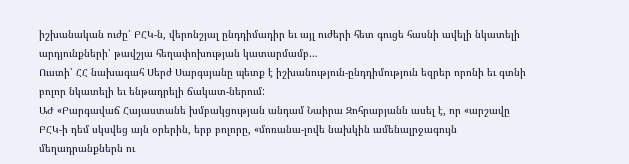իշխանական ուժը՝ ԲՀԿ-ն, վերոնշյալ ընդդիմադիր եւ այլ ուժերի հետ գուցե հասնի ավելի նկատելի արդյունքների՝ թավշյա հեղափոխության կատարմամբ…
Ուստի՝ ՀՀ նախագահ Սերժ Սարգսյանը պետք է իշխանություն-ընդդիմություն եզրեր որոնի եւ գտնի բոլոր նկատելի եւ ենթադրելի ճակատ-ներում:
ԱԺ «Բարգավաճ Հայաստանե խմբակցության անդամ Նաիրա Զոհրաբյանն ասել է, որ «արշավը ԲՀԿ-ի դեմ սկսվեց այն օրերին, երբ բոլորը, «մոռանա-լովե նախկին ամենալրջագույն մեղադրանքներն ու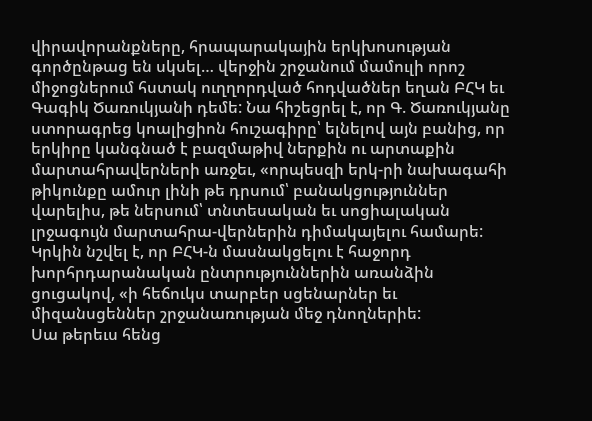վիրավորանքները, հրապարակային երկխոսության գործընթաց են սկսել… վերջին շրջանում մամուլի որոշ միջոցներում հստակ ուղղորդված հոդվածներ եղան ԲՀԿ եւ Գագիկ Ծառուկյանի դեմե: Նա հիշեցրել է, որ Գ. Ծառուկյանը ստորագրեց կոալիցիոն հուշագիրը՝ ելնելով այն բանից, որ երկիրը կանգնած է բազմաթիվ ներքին ու արտաքին մարտահրավերների առջեւ, «որպեսզի երկ-րի նախագահի թիկունքը ամուր լինի թե դրսում՝ բանակցություններ վարելիս, թե ներսում՝ տնտեսական եւ սոցիալական լրջագույն մարտահրա-վերներին դիմակայելու համարե: Կրկին նշվել է, որ ԲՀԿ-ն մասնակցելու է հաջորդ խորհրդարանական ընտրություններին առանձին ցուցակով, «ի հեճուկս տարբեր սցենարներ եւ միզանսցեններ շրջանառության մեջ դնողներիե:
Սա թերեւս հենց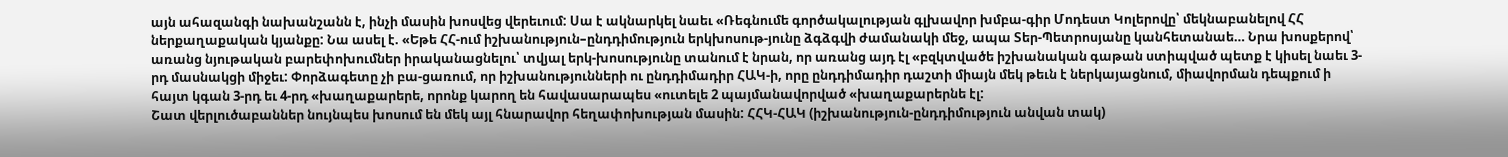այն ահազանգի նախանշանն է, ինչի մասին խոսվեց վերեւում: Սա է ակնարկել նաեւ «Ռեգնումե գործակալության գլխավոր խմբա-գիր Մոդեստ Կոլերովը՝ մեկնաբանելով ՀՀ ներքաղաքական կյանքը: Նա ասել է. «Եթե ՀՀ-ում իշխանություն–ընդդիմություն երկխոսութ-յունը ձգձգվի ժամանակի մեջ, ապա Տեր-Պետրոսյանը կանհետանաե… Նրա խոսքերով՝ առանց նյութական բարեփոխումներ իրականացնելու՝ տվյալ երկ-խոսությունը տանում է նրան, որ առանց այդ էլ «բզկտվածե իշխանական գաթան ստիպված պետք է կիսել նաեւ 3-րդ մասնակցի միջեւ: Փորձագետը չի բա-ցառում, որ իշխանությունների ու ընդդիմադիր ՀԱԿ-ի, որը ընդդիմադիր դաշտի միայն մեկ թեւն է ներկայացնում, միավորման դեպքում ի հայտ կգան 3-րդ եւ 4-րդ «խաղաքարերե, որոնք կարող են հավասարապես «ուտելե 2 պայմանավորված «խաղաքարերնե էլ:
Շատ վերլուծաբաններ նույնպես խոսում են մեկ այլ հնարավոր հեղափոխության մասին: ՀՀԿ-ՀԱԿ (իշխանություն-ընդդիմություն անվան տակ)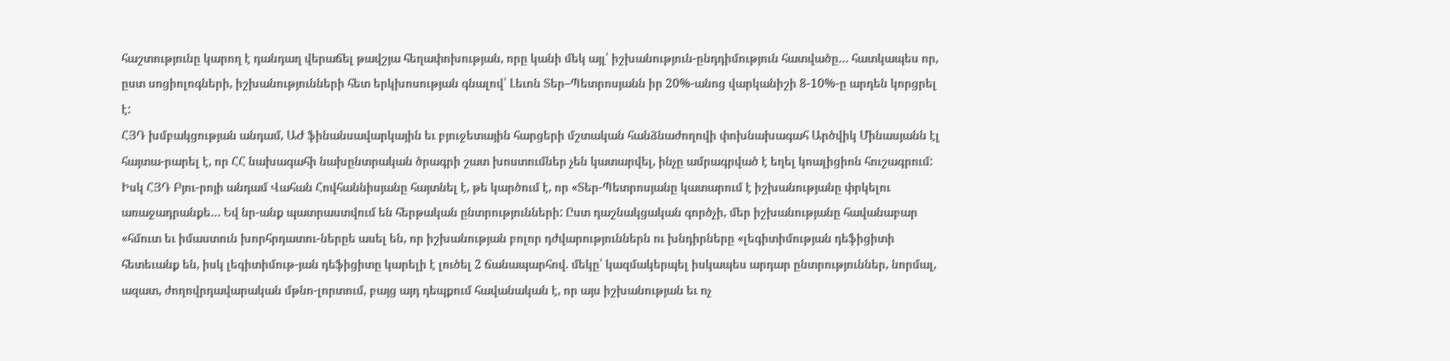հաշտությունը կարող է դանդաղ վերաճել թավշյա հեղափոխության, որը կանի մեկ այլ՝ իշխանություն-ընդդիմություն հատվածը… հատկապես որ, ըստ սոցիոլոգների, իշխանությունների հետ երկխոսության գնալով՝ Լեւոն Տեր–Պետրոսյանն իր 20%-անոց վարկանիշի 8-10%-ը արդեն կորցրել է:
ՀՅԴ խմբակցության անդամ, ԱԺ ֆինանսավարկային եւ բյուջետային հարցերի մշտական հանձնաժողովի փոխնախագահ Արծվիկ Մինասյանն էլ հայտա-րարել է, որ ՀՀ նախագահի նախընտրական ծրագրի շատ խոստումներ չեն կատարվել, ինչը ամրագրված է եղել կոալիցիոն հուշագրում: Իսկ ՀՅԴ Բյու-րոյի անդամ Վահան Հովհաննիսյանը հայտնել է, թե կարծում է, որ «Տեր-Պետրոսյանը կատարում է իշխանությանը փրկելու առաջադրանքե… Եվ նր-անք պատրաստվում են հերթական ընտրությունների: Ըստ դաշնակցական գործչի, մեր իշխանությանը հավանաբար «հմուտ եւ իմաստուն խորհրդատու-ներըե ասել են, որ իշխանության բոլոր դժվարություններն ու խնդիրները «լեգիտիմության դեֆիցիտի հետեւանք են, իսկ լեգիտիմութ-յան դեֆիցիտը կարելի է լուծել 2 ճանապարհով. մեկը՝ կազմակերպել իսկապես արդար ընտրություններ, նորմալ, ազատ, ժողովրդավարական մթնո-լորտում, բայց այդ դեպքում հավանական է, որ այս իշխանության եւ ոչ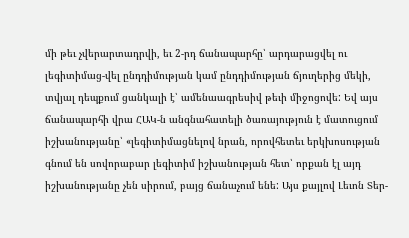մի թեւ չվերարտադրվի, եւ 2-րդ ճանապարհը՝ արդարացվել ու լեգիտիմաց-վել ընդդիմության կամ ընդդիմության ճյուղերից մեկի, տվյալ դեպքում ցանկալի է՝ ամենաագրեսիվ թեւի միջոցովե: Եվ այս ճանապարհի վրա ՀԱԿ-ն անգնահատելի ծառայություն է մատուցում իշխանությանը՝ «լեգիտիմացնելով նրան, որովհետեւ երկխոսության գնում են սովորաբար լեգիտիմ իշխանության հետ՝ որքան էլ այդ իշխանությանը չեն սիրում, բայց ճանաչում ենե: Այս քայլով Լեւոն Տեր-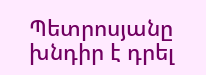Պետրոսյանը խնդիր է դրել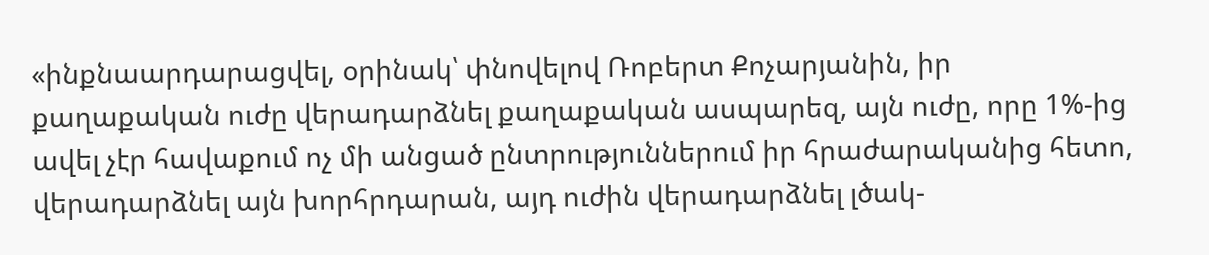«ինքնաարդարացվել, օրինակ՝ փնովելով Ռոբերտ Քոչարյանին, իր քաղաքական ուժը վերադարձնել քաղաքական ասպարեզ, այն ուժը, որը 1%-ից ավել չէր հավաքում ոչ մի անցած ընտրություններում իր հրաժարականից հետո, վերադարձնել այն խորհրդարան, այդ ուժին վերադարձնել լծակ-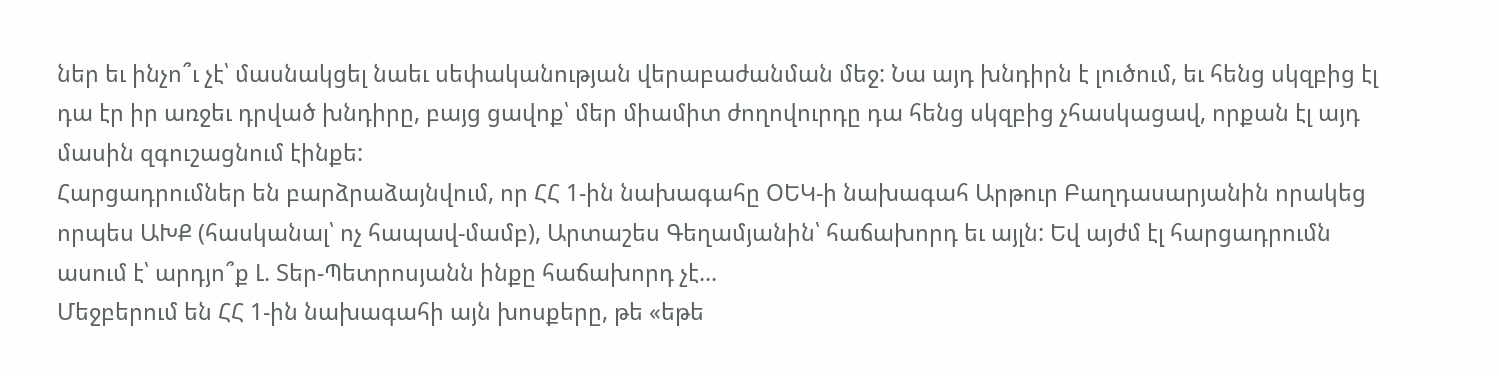ներ եւ ինչո՞ւ չէ՝ մասնակցել նաեւ սեփականության վերաբաժանման մեջ: Նա այդ խնդիրն է լուծում, եւ հենց սկզբից էլ դա էր իր առջեւ դրված խնդիրը, բայց ցավոք՝ մեր միամիտ ժողովուրդը դա հենց սկզբից չհասկացավ, որքան էլ այդ մասին զգուշացնում էինքե:
Հարցադրումներ են բարձրաձայնվում, որ ՀՀ 1-ին նախագահը ՕԵԿ-ի նախագահ Արթուր Բաղդասարյանին որակեց որպես ԱԽՔ (հասկանալ՝ ոչ հապավ-մամբ), Արտաշես Գեղամյանին՝ հաճախորդ եւ այլն: Եվ այժմ էլ հարցադրումն ասում է՝ արդյո՞ք Լ. Տեր-Պետրոսյանն ինքը հաճախորդ չէ…
Մեջբերում են ՀՀ 1-ին նախագահի այն խոսքերը, թե «եթե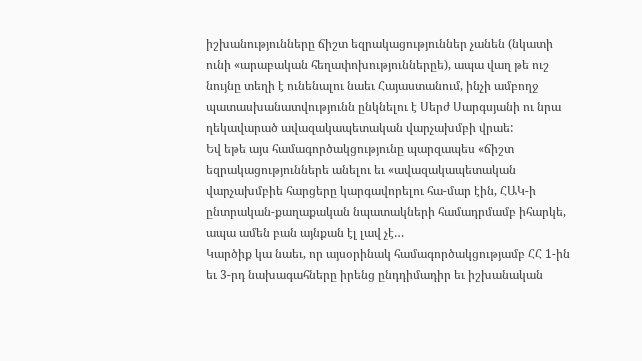իշխանությունները ճիշտ եզրակացություններ չանեն (նկատի ունի «արաբական հեղափոխություններըե), ապա վաղ թե ուշ նույնը տեղի է ունենալու նաեւ Հայաստանում, ինչի ամբողջ պատասխանատվությունն ընկնելու է Սերժ Սարգսյանի ու նրա ղեկավարած ավազակապետական վարչախմբի վրաե:
Եվ եթե այս համագործակցությունը պարզապես «ճիշտ եզրակացություններե անելու եւ «ավազակապետական վարչախմբիե հարցերը կարգավորելու հա-մար էին, ՀԱԿ-ի ընտրական-քաղաքական նպատակների համադրմամբ իհարկե, ապա ամեն բան այնքան էլ լավ չէ…
Կարծիք կա նաեւ, որ այսօրինակ համագործակցությամբ ՀՀ 1-ին եւ 3-րդ նախագահները իրենց ընդդիմադիր եւ իշխանական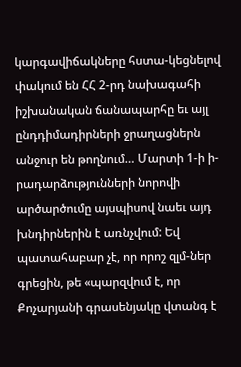կարգավիճակները հստա-կեցնելով փակում են ՀՀ 2-րդ նախագահի իշխանական ճանապարհը եւ այլ ընդդիմադիրների ջրաղացներն անջուր են թողնում… Մարտի 1-ի ի-րադարձությունների նորովի արծարծումը այսպիսով նաեւ այդ խնդիրներին է առնչվում: Եվ պատահաբար չէ, որ որոշ զլմ-ներ գրեցին, թե «պարզվում է, որ Քոչարյանի գրասենյակը վտանգ է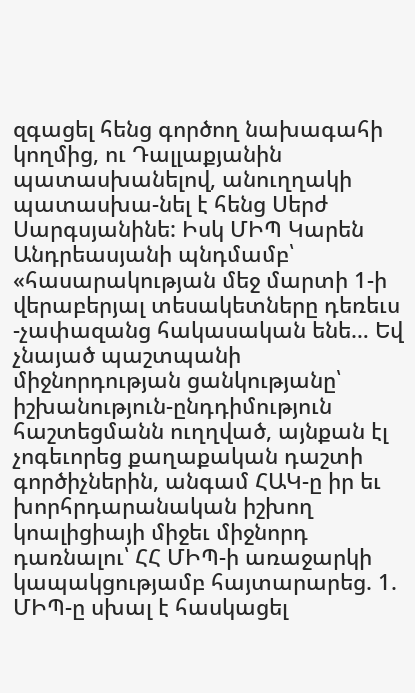զգացել հենց գործող նախագահի կողմից, ու Դալլաքյանին պատասխանելով, անուղղակի պատասխա-նել է հենց Սերժ Սարգսյանինե: Իսկ ՄԻՊ Կարեն Անդրեասյանի պնդմամբ՝ «հասարակության մեջ մարտի 1-ի վերաբերյալ տեսակետները դեռեւս -չափազանց հակասական ենե… Եվ չնայած պաշտպանի միջնորդության ցանկությանը՝ իշխանություն-ընդդիմություն հաշտեցմանն ուղղված, այնքան էլ չոգեւորեց քաղաքական դաշտի գործիչներին, անգամ ՀԱԿ-ը իր եւ խորհրդարանական իշխող կոալիցիայի միջեւ միջնորդ դառնալու՝ ՀՀ ՄԻՊ-ի առաջարկի կապակցությամբ հայտարարեց. 1. ՄԻՊ-ը սխալ է հասկացել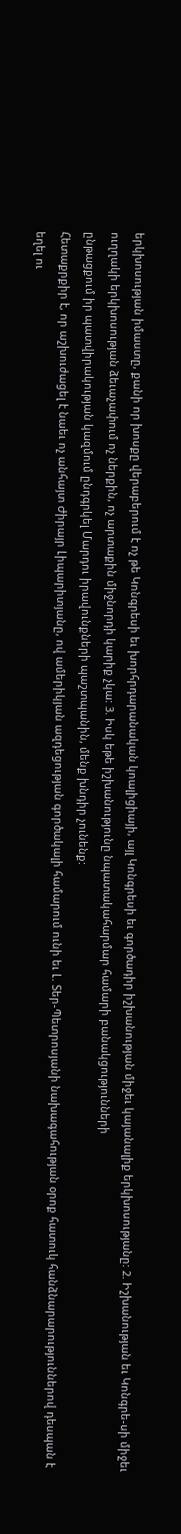երկխոսության իմաստը, քանի որ խոսքը վերաբերում է ոչ թե Կոնգրեսի եւ խորհրդարանական կոալիցիայի, այլ Կոնգրեսի եւ գործադիր իշխանության միջեւ կայանալիք երկխոսությանը: 2. Իշխանության եւ Կոնգրե-սի միջեւ ուղղակի երկխոսության ձեւաչափում ոչ ներքին, ոչ արտաքին միջնորդի կարիք չկա: 3. Իսկ եթե իշխանությունը նպատակահարմար համարի բանակցությունների
ընթացքում իր պատվիրակության կազմում ընդգրկել Մարդու իրավունքների պաշտպանին, մենք խնդիր չունենք:
Հետաքրքիր է, որ աշխուժացել է նաեւ ոչ անհայտ Ժիրայր Լիպարիտյանը, ով ամերիկյան ազդեցության գործակալի համարում ունի եւ Լ. Տեր-Պետրոսյանի նախագահության օրոք հատուկ հանձնարարություններով դեսպան է եղել ու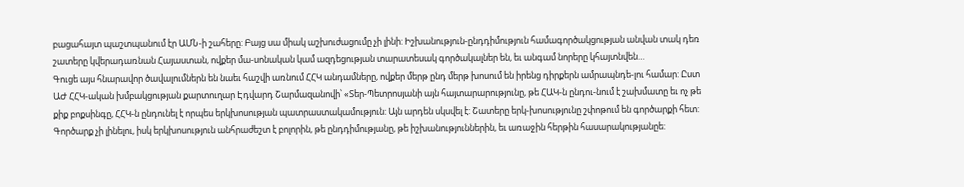բացահայտ պաշտպանում էր ԱՄՆ-ի շահերը: Բայց սա միակ աշխուժացումը չի լինի: Իշխանություն-ընդդիմություն համագործակցության անվան տակ դեռ շատերը կվերադառնան Հայաստան, ովքեր մա-սոնական կամ ազդեցության տարատեսակ գործակալներ են, եւ անգամ նորերը կհայտնվեն…
Գուցե այս հնարավոր ծավալումներն են նաեւ հաշվի առնում ՀՀԿ անդամները, ովքեր մերթ ընդ մերթ խոսում են իրենց դիրքերն ամրապնդե-լու համար: Ըստ ԱԺ ՀՀԿ-ական խմբակցության քարտուղար Էդվարդ Շարմազանովի՝ «Տեր-Պետրոսյանի այն հայտարարությունը, թե ՀԱԿ-ն ընդու-նում է շախմատը եւ ոչ թե քիք բոքսինգը, ՀՀԿ-ն ընդունել է որպես երկխոսության պատրաստակամություն: Այն արդեն սկսվել է: Շատերը երկ-խոսությունը շփոթում են գործարքի հետ: Գործարք չի լինելու, իսկ երկխոսություն անհրաժեշտ է բոլորին, թե ընդդիմությանը, թե իշխանություններին, եւ առաջին հերթին հասարակությանըե: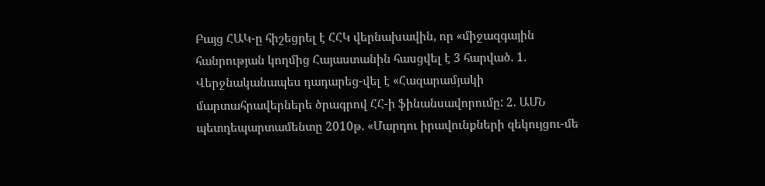Բայց ՀԱԿ-ը հիշեցրել է ՀՀԿ վերնախավին, որ «միջազգային հանրության կողմից Հայաստանին հասցվել է 3 հարված. 1. Վերջնականապես դադարեց-վել է «Հազարամյակի մարտահրավերներե ծրագրով ՀՀ-ի ֆինանսավորումը: 2. ԱՄՆ պետդեպարտամենտը 2010թ. «Մարդու իրավունքների զեկույցու-մե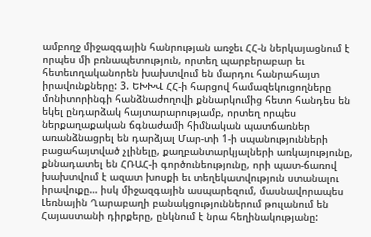ամբողջ միջազգային հանրության առջեւ ՀՀ-ն ներկայացնում է որպես մի բռնապետություն, որտեղ պարբերաբար եւ հետեւողականորեն խախտվում են մարդու հանրահայտ իրավունքները: 3. ԵԽԽՎ ՀՀ-ի հարցով համազեկուցողները մոնիտորինգի հանձնաժողովի քննարկումից հետո հանդես են եկել ընդարձակ հայտարարությամբ, որտեղ որպես ներքաղաքական ճգնաժամի հիմնական պատճառներ առանձնացրել են դարձյալ Մար-տի 1-ի սպանությունների բացահայտված չլինելը, քաղբանտարկյալների առկայությունը, քննադատել են ՀՌԱՀ-ի գործունեությունը, որի պատ-ճառով խախտվում է ազատ խոսքի եւ տեղեկատվություն ստանալու իրավուքը… իսկ միջազգային ասպարեզում, մասնավորապես Լեռնային Ղարաբաղի բանակցություններում թուլանում են Հայաստանի դիրքերը, ընկնում է նրա հեղինակությանը: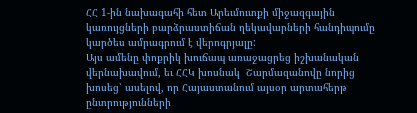ՀՀ 1-ին նախագահի հետ Արեւմուտքի միջազգային կառույցների բարձրաստիճան ղեկավարների հանդիպումը կարծես ամրագրում է վերոգրյալը:
Այս ամենը փոքրիկ խուճապ առաջացրեց իշխանական վերնախավում, եւ ՀՀԿ խոսնակ  Շարմազանովը նորից խոսեց՝ ասելով, որ Հայաստանում այսօր արտահերթ ընտրությունների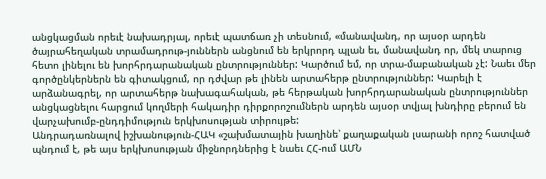անցկացման որեւէ նախադրյալ, որեւէ պատճառ չի տեսնում, «մանավանդ, որ այսօր արդեն ծայրահեղական տրամադրութ-յուններն անցնում են երկրորդ պլան եւ, մանավանդ որ, մեկ տարուց հետո լինելու են խորհրդարանական ընտրություններ: Կարծում եմ, որ տրա-մաբանական չէ: Նաեւ մեր գործընկերներն են գիտակցում, որ դժվար թե լինեն արտահերթ ընտրություններ: Կարելի է արձանագրել, որ արտահերթ նախագահական, թե հերթական խորհրդարանական ընտրություններ անցկացնելու հարցում կողմերի հակադիր դիրքորոշումներն արդեն այսօր տվյալ խնդիրը բերում են վարչախումբ-ընդդիմություն երկխոսության տիրույթե:
Անդրադառնալով իշխանություն-ՀԱԿ «շախմատային խաղինե՝ քաղաքական լսարանի որոշ հատված պնդում է, թե այս երկխոսության միջնորդներից է նաեւ ՀՀ-ում ԱՄՆ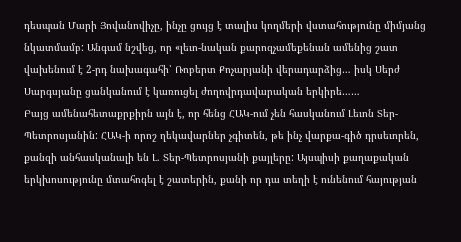դեսպան Մարի Յովանովիչը, ինչը ցույց է տալիս կողմերի վստահությունը միմյանց նկատմամբ: Անգամ նշվեց, որ «լեւո-նական քարոզչամեքենան ամենից շատ վախենում է 2-րդ նախագահի՝ Ռոբերտ Քոչարյանի վերադարձից… իսկ Սերժ Սարգսյանը ցանկանում է կառուցել ժողովրդավարական երկիրե……
Բայց ամենահետաքրքիրն այն է, որ հենց ՀԱԿ-ում չեն հասկանում Լեւոն Տեր-Պետրոսյանին: ՀԱԿ-ի որոշ ղեկավարներ չգիտեն, թե ինչ վարքա-գիծ դրսեւորեն, քանզի անհասկանալի են Լ. Տեր-Պետրոսյանի քայլերը: Այսպիսի քաղաքական երկխոսությունը մտահոգել է շատերին, քանի որ դա տեղի է ունենում հայության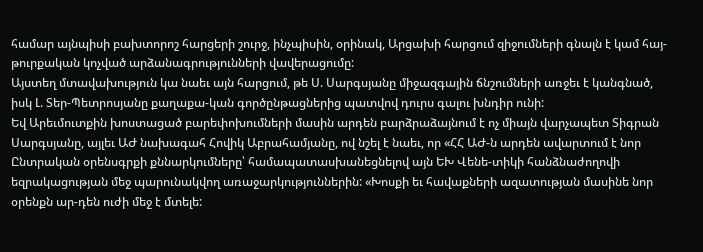համար այնպիսի բախտորոշ հարցերի շուրջ, ինչպիսին, օրինակ, Արցախի հարցում զիջումների գնալն է կամ հայ-թուրքական կոչված արձանագրությունների վավերացումը:
Այստեղ մտավախություն կա նաեւ այն հարցում, թե Ս. Սարգսյանը միջազգային ճնշումների առջեւ է կանգնած, իսկ Լ. Տեր-Պետրոսյանը քաղաքա-կան գործընթացներից պատվով դուրս գալու խնդիր ունի:
Եվ Արեւմուտքին խոստացած բարեփոխումների մասին արդեն բարձրաձայնում է ոչ միայն վարչապետ Տիգրան Սարգսյանը, այլեւ ԱԺ նախագահ Հովիկ Աբրահամյանը, ով նշել է նաեւ, որ «ՀՀ ԱԺ-ն արդեն ավարտում է նոր Ընտրական օրենսգրքի քննարկումները՝ համապատասխանեցնելով այն ԵԽ Վենե-տիկի հանձնաժողովի եզրակացության մեջ պարունակվող առաջարկություններին: «Խոսքի եւ հավաքների ազատության մասինե նոր օրենքն ար-դեն ուժի մեջ է մտելե: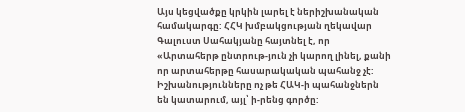Այս կեցվածքը կրկին լարել է ներիշխանական համակարգը: ՀՀԿ խմբակցության ղեկավար Գալուստ Սահակյանը հայտնել է, որ «Արտահերթ ընտրութ-յուն չի կարող լինել, քանի որ արտահերթը հասարակական պահանջ չէ: Իշխանությունները ոչ թե ՀԱԿ-ի պահանջներն են կատարում, այլ՝ ի-րենց գործը: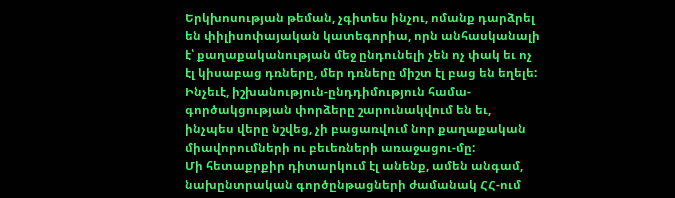Երկխոսության թեման, չգիտես ինչու, ոմանք դարձրել են փիլիսոփայական կատեգորիա, որն անհասկանալի է՝ քաղաքականության մեջ ընդունելի չեն ոչ փակ եւ ոչ էլ կիսաբաց դռները, մեր դռները միշտ էլ բաց են եղելե: Ինչեւէ, իշխանություն-ընդդիմություն համա-գործակցության փորձերը շարունակվում են եւ, ինչպես վերը նշվեց, չի բացառվում նոր քաղաքական միավորումների ու բեւեռների առաջացու-մը:
Մի հետաքրքիր դիտարկում էլ անենք, ամեն անգամ, նախընտրական գործընթացների ժամանակ ՀՀ-ում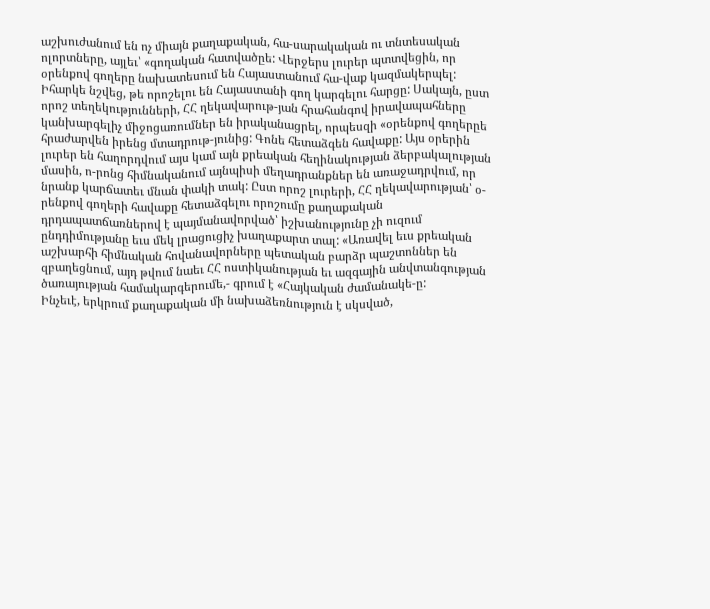աշխուժանում են ոչ միայն քաղաքական, հա-սարակական ու տնտեսական ոլորտները, այլեւ՝ «գողական հատվածըե: Վերջերս լուրեր պտտվեցին, որ օրենքով գողերը նախատեսում են Հայաստանում հա-վաք կազմակերպել: Իհարկե նշվեց, թե որոշելու են Հայաստանի գող կարգելու հարցը: Սակայն, ըստ որոշ տեղեկությունների, ՀՀ ղեկավարութ-յան հրահանգով իրավապահները կանխարգելիչ միջոցառումներ են իրականացրել, որպեսզի «օրենքով գողերըե հրաժարվեն իրենց մտադրութ-յունից: Գոնե հետաձգեն հավաքը: Այս օրերին լուրեր են հաղորդվում այս կամ այն քրեական հեղինակության ձերբակալության մասին, ո-րոնց հիմնականում այնպիսի մեղադրանքներ են առաջադրվում, որ նրանք կարճատեւ մնան փակի տակ: Ըստ որոշ լուրերի, ՀՀ ղեկավարության՝ օ-րենքով գողերի հավաքը հետաձգելու որոշումը քաղաքական դրդապատճառներով է պայմանավորված՝ իշխանությունը չի ուզում ընդդիմությանը եւս մեկ լրացուցիչ խաղաքարտ տալ: «Առավել եւս քրեական աշխարհի հիմնական հովանավորները պետական բարձր պաշտոններ են զբաղեցնում, այդ թվում նաեւ ՀՀ ոստիկանության եւ ազգային անվտանգության ծառայության համակարգերումե,- գրում է «Հայկական ժամանակե-ը:
Ինչեւէ, երկրում քաղաքական մի նախաձեռնություն է սկսված,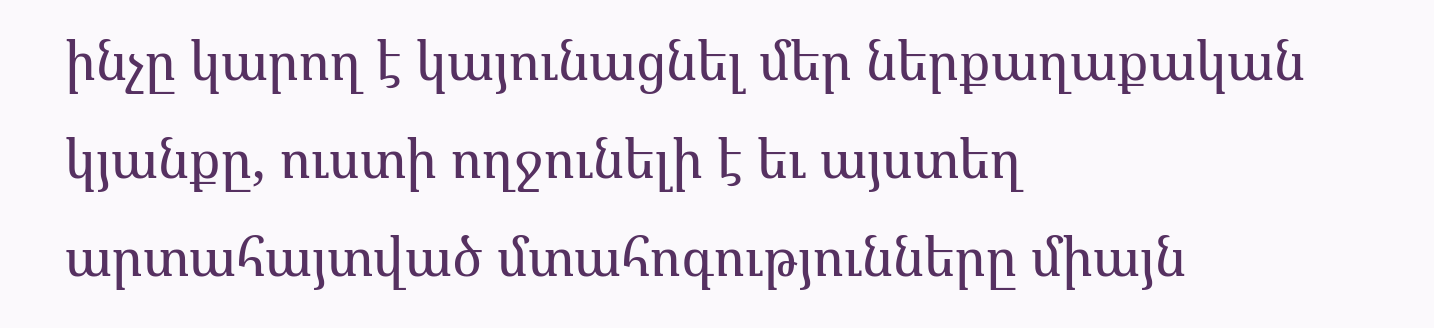ինչը կարող է կայունացնել մեր ներքաղաքական կյանքը, ուստի ողջունելի է եւ այստեղ արտահայտված մտահոգությունները միայն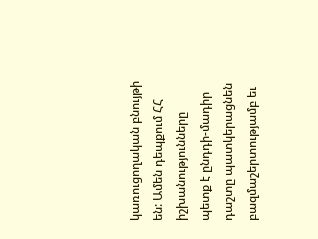կառուցողական բնույթի են: Ամեն դեպքում ՀՀ իշխանությունները պետք է ընդդի-մադիր դաշտը պատկերացնեն բազմաշերտությամբ եւ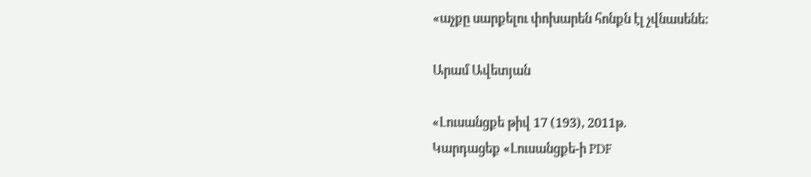«աչքը սարքելու փոխարեն հոնքն էլ չվնասենե:

Արամ Ավետյան

«Լուսանցքե թիվ 17 (193), 2011թ.
Կարդացեք «Լուսանցքե-ի PDF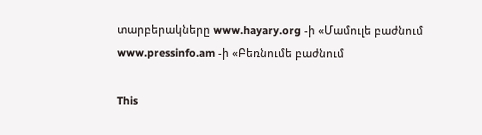տարբերակները www.hayary.org -ի «Մամուլե բաժնում www.pressinfo.am -ի «Բեռնումե բաժնում

This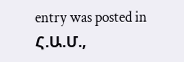entry was posted in Հ.Ա.Մ.,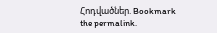Հոդվածներ. Bookmark the permalink.